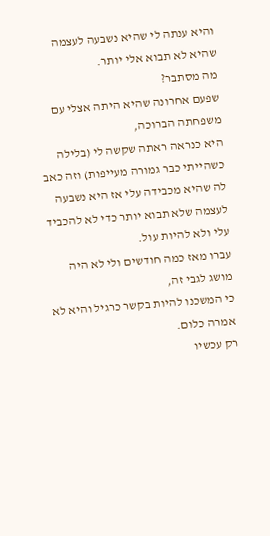והיא ענתה לי שהיא נשבעה לעצמה שהיא לא תבוא אלי יותר.
מה מסתבר?
שפעם אחרונה שהיא היתה אצלי עם משפחתה הברוכה,
היא כנראה ראתה שקשה לי (בלילה כשהייתי כבר גמורה מעייפות) וזה כאב לה שהיא מכבידה עלי אז היא נשבעה לעצמה שלא תבוא יותר כדי לא להכביד עלי ולא להיות עול.
עברו מאז כמה חודשים ולי לא היה מושג לגבי זה,
כי המשכנו להיות בקשר כרגיל והיא לא אמרה כלום.
רק עכשיו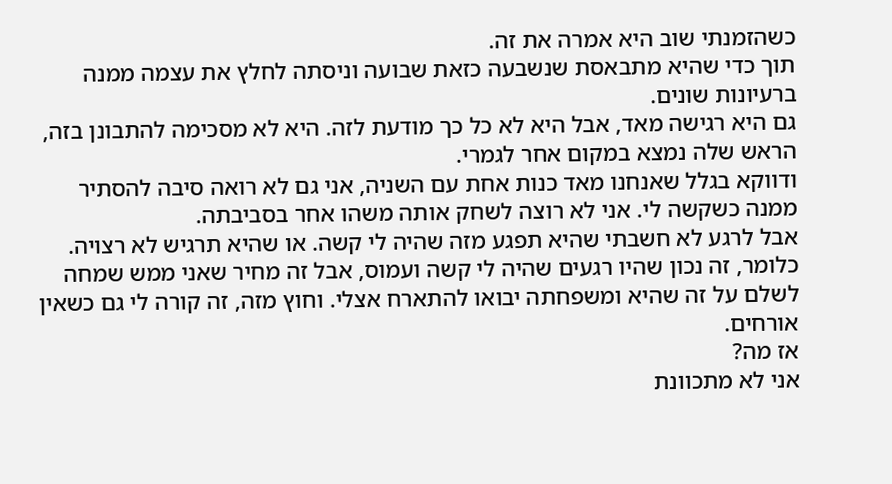כשהזמנתי שוב היא אמרה את זה.
תוך כדי שהיא מתבאסת שנשבעה כזאת שבועה וניסתה לחלץ את עצמה ממנה ברעיונות שונים.
גם היא רגישה מאד, אבל היא לא כל כך מודעת לזה. היא לא מסכימה להתבונן בזה, הראש שלה נמצא במקום אחר לגמרי.
ודווקא בגלל שאנחנו מאד כנות אחת עם השניה, אני גם לא רואה סיבה להסתיר ממנה כשקשה לי. אני לא רוצה לשחק אותה משהו אחר בסביבתה.
אבל לרגע לא חשבתי שהיא תפגע מזה שהיה לי קשה. או שהיא תרגיש לא רצויה.
כלומר, זה נכון שהיו רגעים שהיה לי קשה ועמוס, אבל זה מחיר שאני ממש שמחה לשלם על זה שהיא ומשפחתה יבואו להתארח אצלי. וחוץ מזה, זה קורה לי גם כשאין אורחים.
אז מה?
אני לא מתכוונת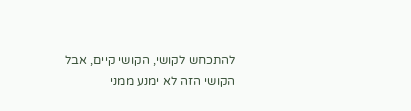להתכחש לקושי, הקושי קיים, אבל הקושי הזה לא ימנע ממני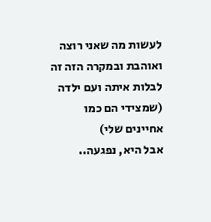לעשות מה שאני רוצה ואוהבת ובמקרה הזה זה לבלות איתה ועם ילדה (שמצידי הם כמו אחיינים שלי)
אבל היא, נפגעה..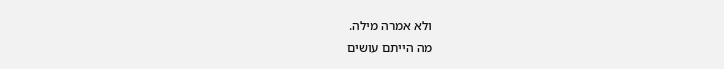ולא אמרה מילה.
מה הייתם עושים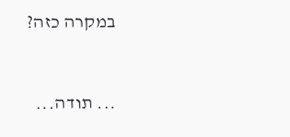במקרה כזה?


... תודה...